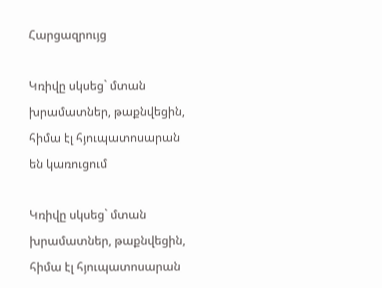Հարցազրույց

Կռիվը սկսեց` մտան խրամատներ, թաքնվեցին, հիմա էլ հյուպատոսարան են կառուցում

Կռիվը սկսեց` մտան խրամատներ, թաքնվեցին, հիմա էլ հյուպատոսարան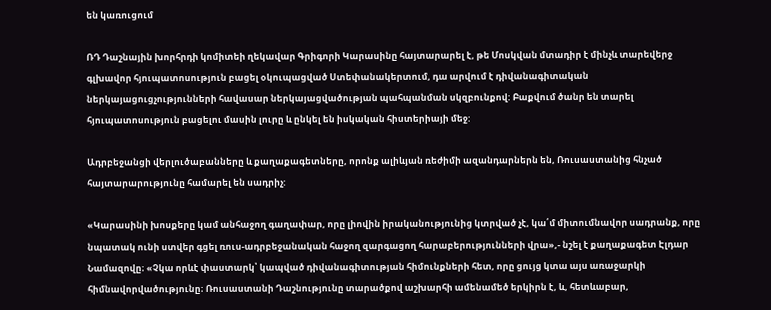են կառուցում

ՌԴ Դաշնային խորհրդի կոմիտեի ղեկավար Գրիգորի Կարասինը հայտարարել է, թե Մոսկվան մտադիր է մինչև տարեվերջ գլխավոր հյուպատոսություն բացել օկուպացված Ստեփանակերտում, դա արվում է դիվանագիտական ներկայացուցչությունների հավասար ներկայացվածության պահպանման սկզբունքով: Բաքվում ծանր են տարել հյուպատոսություն բացելու մասին լուրը և ընկել են իսկական հիստերիայի մեջ:

Ադրբեջանցի վերլուծաբանները և քաղաքագետները, որոնք ալիևյան ռեժիմի ազանդարներն են, Ռուսաստանից հնչած հայտարարությունը համարել են սադրիչ:

«Կարասինի խոսքերը կամ անհաջող գաղափար, որը լիովին իրականությունից կտրված չէ, կա՛մ միտումնավոր սադրանք, որը նպատակ ունի ստվեր գցել ռուս-ադրբեջանական հաջող զարգացող հարաբերությունների վրա»,- նշել է քաղաքագետ Էլդար Նամազովը։ «Չկա որևէ փաստարկ՝ կապված դիվանագիտության հիմունքների հետ, որը ցույց կտա այս առաջարկի հիմնավորվածությունը։ Ռուսաստանի Դաշնությունը տարածքով աշխարհի ամենամեծ երկիրն է, և, հետևաբար,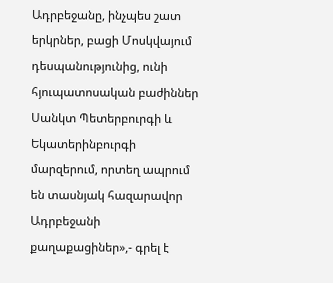Ադրբեջանը, ինչպես շատ երկրներ, բացի Մոսկվայում դեսպանությունից, ունի հյուպատոսական բաժիններ Սանկտ Պետերբուրգի և Եկատերինբուրգի մարզերում, որտեղ ապրում են տասնյակ հազարավոր Ադրբեջանի քաղաքացիներ»,- գրել է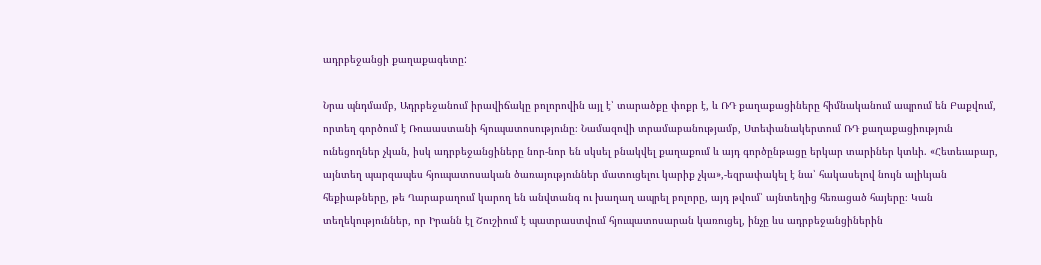ադրբեջանցի քաղաքագետը:

Նրա պնդմամբ, Ադրբեջանում իրավիճակը բոլորովին այլ է՝ տարածքը փոքր է, և ՌԴ քաղաքացիները հիմնականում ապրում են Բաքվում, որտեղ գործում է Ռուսաստանի հյուպատոսությունը։ Նամազովի տրամաբանությամբ, Ստեփանակերտում ՌԴ քաղաքացիություն ունեցողներ չկան, իսկ ադրբեջանցիները նոր-նոր են սկսել բնակվել քաղաքում և այդ գործընթացը երկար տարիներ կտևի. «Հետեւաբար, այնտեղ պարզապես հյուպատոսական ծառայություններ մատուցելու կարիք չկա»,-եզրափակել է նա՝ հակասելով նույն ալիևյան հեքիաթները, թե Ղարաբաղում կարող են անվտանգ ու խաղաղ ապրել բոլորը, այդ թվում՝ այնտեղից հեռացած հայերը։ Կան տեղեկություններ, որ Իրանն էլ Շուշիում է պատրաստվում հյուպատոսարան կառուցել, ինչը ևս ադրբեջանցիներին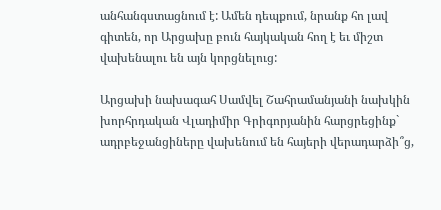անհանգստացնում է: Ամեն դեպքում, նրանք հո լավ գիտեն, որ Արցախը բուն հայկական հող է եւ միշտ վախենալու են այն կորցնելուց:

Արցախի նախագահ Սամվել Շահրամանյանի նախկին խորհրդական Վլադիմիր Գրիգորյանին հարցրեցինք` ադրբեջանցիները վախենում են հայերի վերադարձի՞ց,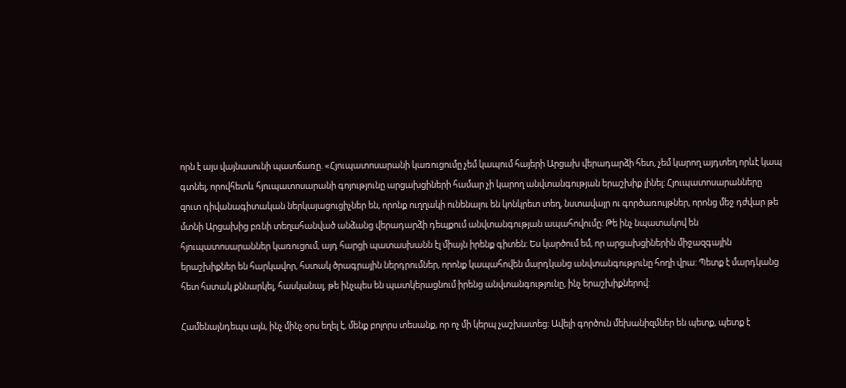որն է այս վայնասունի պատճառը. «Հյուպատոսարանի կառուցումը չեմ կապում հայերի Արցախ վերադարձի հետ, չեմ կարող այդտեղ որևէ կապ գտնել, որովհետև հյուպատոսարանի գոյությունը արցախցիների համար չի կարող անվտանգության երաշխիք լինել: Հյուպատոսարանները զուտ դիվանագիտական ներկայացուցիչներ են, որոնք ուղղակի ունենալու են կոնկրետ տեղ, նստավայր ու գործառույթներ, որոնց մեջ դժվար թե մտնի Արցախից բռնի տեղահանված անձանց վերադարձի դեպքում անվտանգության ապահովումը: Թե ինչ նպատակով են հյուպատոսարաններ կառուցում, այդ հարցի պատասխանն էլ միայն իրենք գիտեն: Ես կարծում եմ, որ արցախցիներին միջազգային երաշխիքներ են հարկավոր, հստակ ծրագրային ներդրումներ, որոնք կապահովեն մարդկանց անվտանգությունը հողի վրա: Պետք է մարդկանց հետ հստակ քննարկել, հասկանալ, թե ինչպես են պատկերացնում իրենց անվտանգությունը, ինչ երաշխիքներով:

Համենայնդեպս այն, ինչ մինչ օրս եղել է, մենք բոլորս տեսանք, որ ոչ մի կերպ չաշխատեց: Ավելի գործուն մեխանիզմներ են պետք, պետք է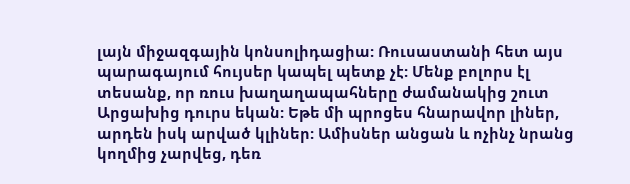լայն միջազգային կոնսոլիդացիա: Ռուսաստանի հետ այս պարագայում հույսեր կապել պետք չէ: Մենք բոլորս էլ տեսանք, որ ռուս խաղաղապահները ժամանակից շուտ Արցախից դուրս եկան: Եթե մի պրոցես հնարավոր լիներ, արդեն իսկ արված կլիներ: Ամիսներ անցան և ոչինչ նրանց կողմից չարվեց, դեռ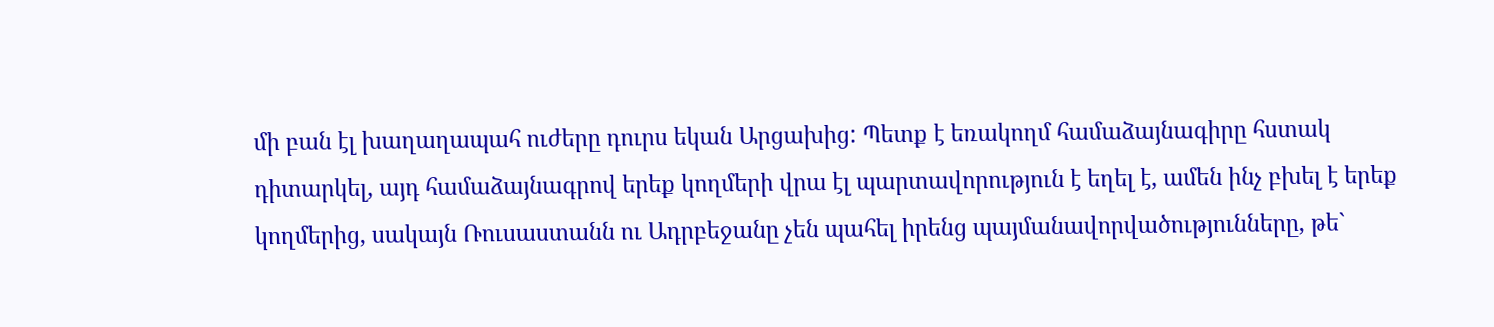մի բան էլ խաղաղապահ ուժերը դուրս եկան Արցախից: Պետք է եռակողմ համաձայնագիրը հստակ դիտարկել, այդ համաձայնագրով երեք կողմերի վրա էլ պարտավորություն է եղել է, ամեն ինչ բխել է երեք կողմերից, սակայն Ռուսաստանն ու Ադրբեջանը չեն պահել իրենց պայմանավորվածությունները, թե`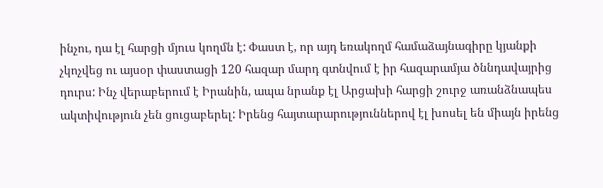ինչու, դա էլ հարցի մյուս կողմն է: Փաստ է, որ այդ եռակողմ համաձայնագիրը կյանքի չկոչվեց ու այսօր փաստացի 120 հազար մարդ գտնվում է իր հազարամյա ծննդավայրից դուրս: Ինչ վերաբերում է Իրանին, ապա նրանք էլ Արցախի հարցի շուրջ առանձնապես ակտիվություն չեն ցուցաբերել: Իրենց հայտարարություններով էլ խոսել են միայն իրենց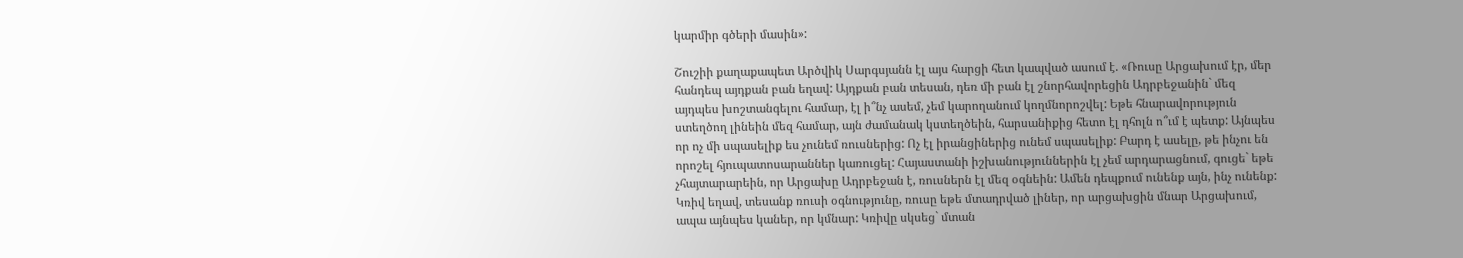կարմիր գծերի մասին»:

Շուշիի քաղաքապետ Արծվիկ Սարգսյանն էլ այս հարցի հետ կապված ասում է. «Ռուսը Արցախում էր, մեր հանդեպ այդքան բան եղավ: Այդքան բան տեսան, դեռ մի բան էլ շնորհավորեցին Ադրբեջանին` մեզ այդպես խոշտանգելու համար, էլ ի՞նչ ասեմ, չեմ կարողանում կողմնորոշվել: Եթե հնարավորություն ստեղծող լինեին մեզ համար, այն ժամանակ կստեղծեին, հարսանիքից հետո էլ դհոլն ո՞ւմ է պետք: Այնպես որ ոչ մի սպասելիք ես չունեմ ռուսներից: Ոչ էլ իրանցիներից ունեմ սպասելիք: Բարդ է ասելը, թե ինչու են որոշել հյուպատոսարաններ կառուցել: Հայաստանի իշխանություններին էլ չեմ արդարացնում, գուցե` եթե չհայտարարեին, որ Արցախը Ադրբեջան է, ռուսներն էլ մեզ օգնեին: Ամեն դեպքում ունենք այն, ինչ ունենք: Կռիվ եղավ, տեսանք ռուսի օգնությունը, ռուսը եթե մտադրված լիներ, որ արցախցին մնար Արցախում, ապա այնպես կաներ, որ կմնար: Կռիվը սկսեց` մտան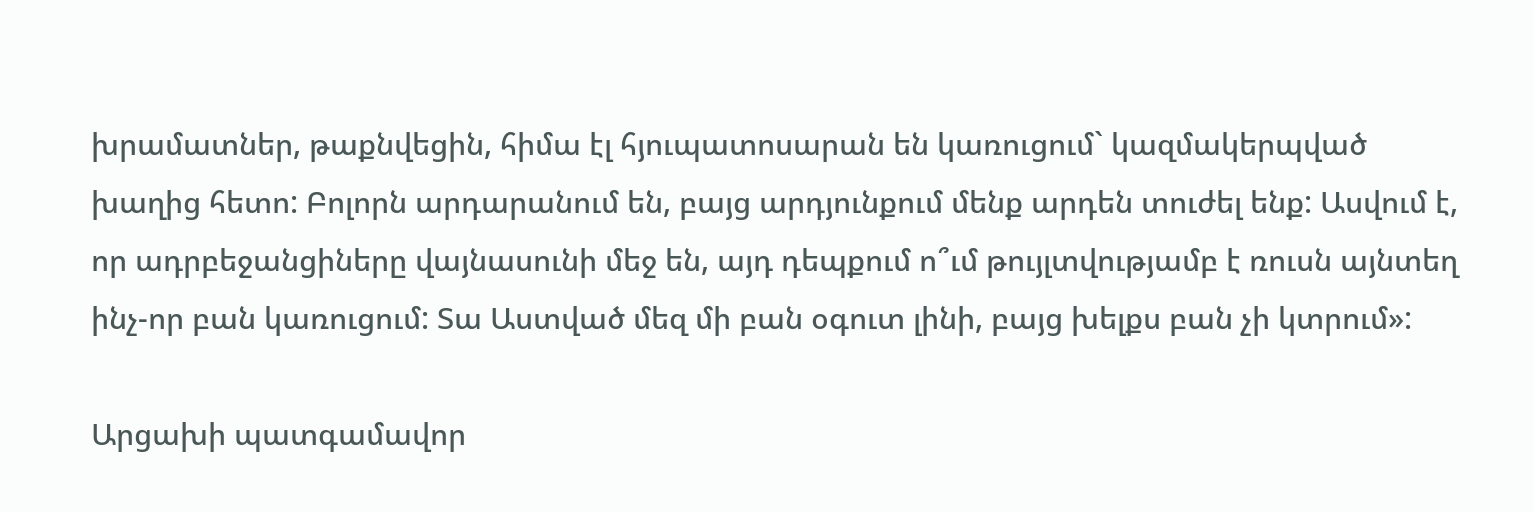խրամատներ, թաքնվեցին, հիմա էլ հյուպատոսարան են կառուցում` կազմակերպված խաղից հետո: Բոլորն արդարանում են, բայց արդյունքում մենք արդեն տուժել ենք: Ասվում է, որ ադրբեջանցիները վայնասունի մեջ են, այդ դեպքում ո՞ւմ թույլտվությամբ է ռուսն այնտեղ ինչ-որ բան կառուցում: Տա Աստված մեզ մի բան օգուտ լինի, բայց խելքս բան չի կտրում»:

Արցախի պատգամավոր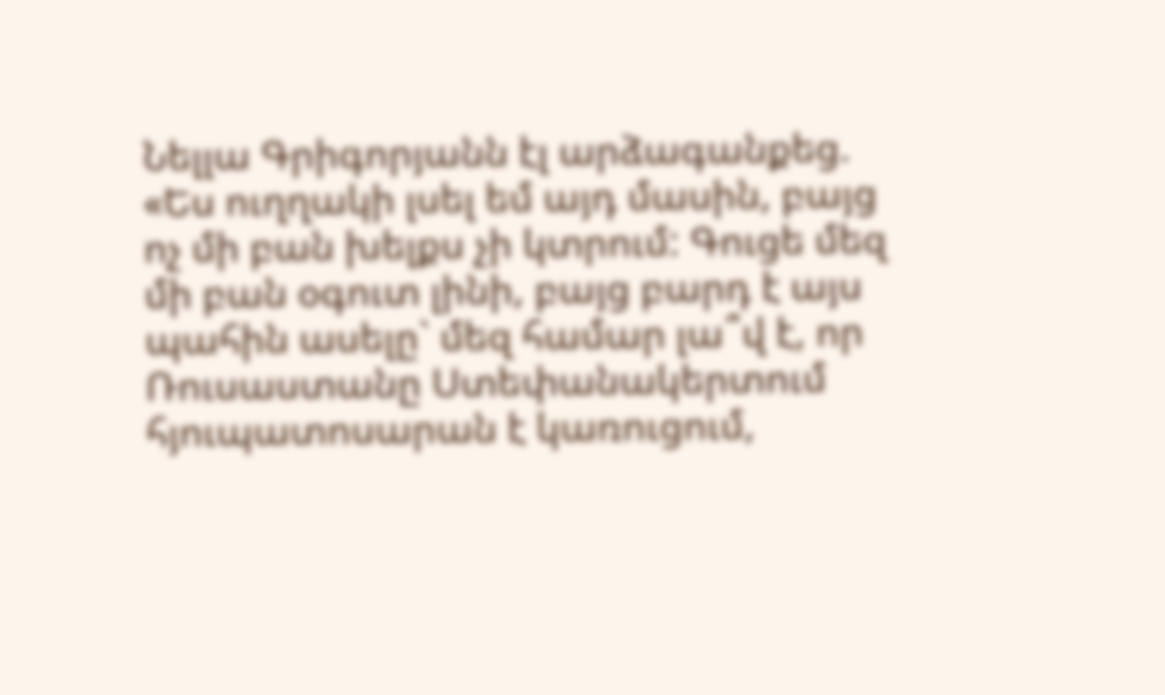Նելլա Գրիգորյանն էլ արձագանքեց. «Ես ուղղակի լսել եմ այդ մասին, բայց ոչ մի բան խելքս չի կտրում: Գուցե մեզ մի բան օգուտ լինի, բայց բարդ է այս պահին ասելը` մեզ համար լա՞վ է, որ Ռուսաստանը Ստեփանակերտում հյուպատոսարան է կառուցում,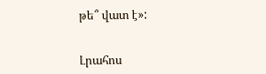թե՞ վատ է»:


Լրահոս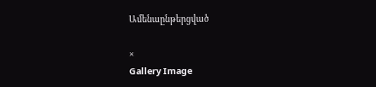Ամենաընթերցված

×
Gallery Image